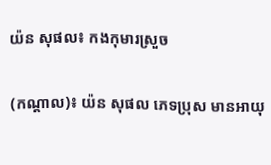យ៉ន សុផល៖ កងកុមារស្រួច

(កណ្ដាល)៖ យ៉ន សុផល ភេទប្រុស មានអាយុ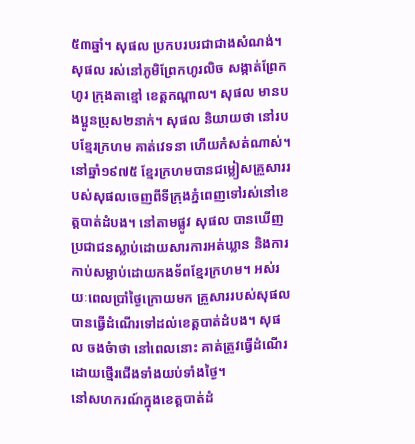៥៣ឆ្នាំ។ សុផល ប្រកបរបរជាជាងសំណង់។ សុផល រស់នៅភូមិព្រែកហូរលិច សង្កាត់ព្រែកហូរ ក្រុងតាខ្មៅ ខេត្តកណ្ដាល។ សុផល មានបងប្អូនប្រុស២នាក់។ សុផល និយាយថា នៅរបបខ្មែរក្រហម គាត់វេទនា ហើយកំសត់ណាស់។
នៅឆ្នាំ១៩៧៥ ខ្មែរក្រហមបានជម្លៀសគ្រួសាររបស់សុផលចេញពីទីក្រុងភ្នំពេញទៅរស់នៅខេត្តបាត់ដំបង។ នៅតាមផ្លូវ សុផល បានឃើញប្រជាជនស្លាប់ដោយសារការអត់ឃ្លាន និងការកាប់សម្លាប់ដោយកងទ័ពខ្មែរក្រហម។ អស់រយៈពេលប្រាំថ្ងៃក្រោយមក គ្រួសាររបស់សុផលបានធ្វើដំណើរទៅដល់ខេត្តបាត់ដំបង។ សុផល ចងចំាថា នៅពេលនោះ គាត់ត្រូវធ្វើដំណើរដោយថ្មើរជើងទាំងយប់ទាំងថ្ងៃ។
នៅសហករណ៍ក្នុងខេត្តបាត់ដំ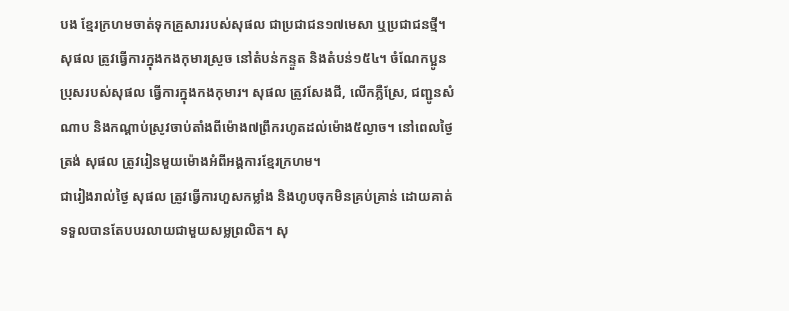បង ខ្មែរក្រហមចាត់ទុកគ្រួសាររបស់សុផល ជាប្រជាជន១៧មេសា ឬប្រជាជនថ្មី។ សុផល ត្រូវធ្វើការក្នុងកងកុមារស្រួច នៅតំបន់កន្ទួត និងតំបន់១៥៤។ ចំណែកប្អូនប្រុសរបស់សុផល ធ្វើការក្នុងកងកុមារ។ សុផល ត្រូវសែងជី, លើកភ្លឺស្រែ, ជញ្ជូនសំណាប និងកណ្ដាប់ស្រូវចាប់តាំងពីម៉ោង៧ព្រឹករហូតដល់ម៉ោង៥ល្ងាច។ នៅពេលថ្ងៃត្រង់ សុផល ត្រូវរៀនមួយម៉ោងអំពីអង្គការខ្មែរក្រហម។
ជារៀងរាល់ថ្ងៃ សុផល ត្រូវធ្វើការហួសកម្លាំង និងហូបចុកមិនគ្រប់គ្រាន់ ដោយគាត់ទទួលបានតែបបរលាយជាមួយសម្លព្រលិត។ សុ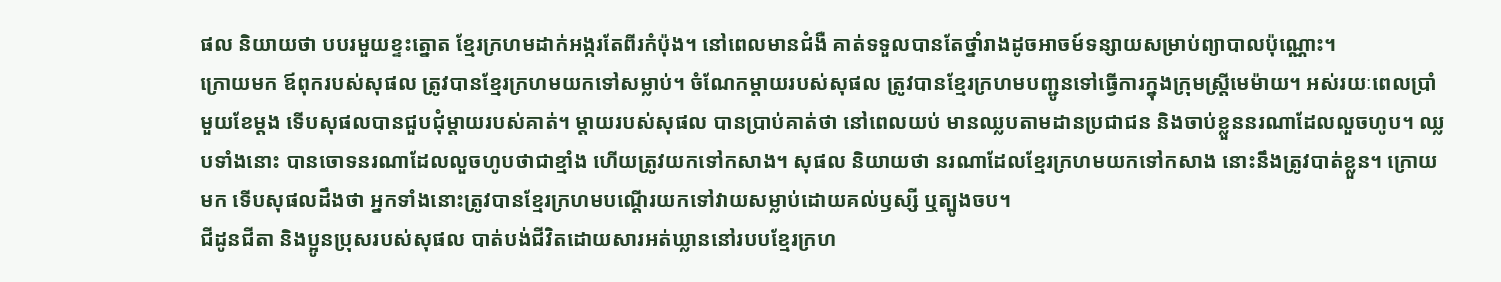ផល និយាយថា បបរមួយខ្ទះត្នោត ខ្មែរក្រហមដាក់អង្ករតែពីរកំប៉ុង។ នៅពេលមានជំងឺ គាត់ទទួលបានតែថ្នាំរាងដូចអាចម៍ទន្សាយសម្រាប់ព្យាបាលប៉ុណ្ណោះ។
ក្រោយមក ឪពុករបស់សុផល ត្រូវបានខ្មែរក្រហមយកទៅសម្លាប់។ ចំណែកម្តាយរបស់សុផល ត្រូវបានខ្មែរក្រហមបញ្ជូនទៅធ្វើការក្នុងក្រុមស្រ្តីមេម៉ាយ។ អស់រយៈពេលប្រាំមួយខែម្តង ទើបសុផលបានជួបជុំម្ដាយរបស់គាត់។ ម្ដាយរបស់សុផល បានប្រាប់គាត់ថា នៅពេលយប់ មានឈ្លបតាមដានប្រជាជន និងចាប់ខ្លួននរណាដែលលួចហូប។ ឈ្លបទាំងនោះ បានចោទនរណាដែលលួចហូបថាជាខ្មាំង ហើយត្រូវយកទៅកសាង។ សុផល និយាយថា នរណាដែលខ្មែរក្រហមយកទៅកសាង នោះនឹងត្រូវបាត់ខ្លួន។ ក្រោយមក ទើបសុផលដឹងថា អ្នកទាំងនោះត្រូវបានខ្មែរក្រហមបណ្ដើរយកទៅវាយសម្លាប់ដោយគល់ឫស្សី ឬត្បូងចប។
ជីដូនជីតា និងប្អូនប្រុសរបស់សុផល បាត់បង់ជីវិតដោយសារអត់ឃ្លាននៅរបបខ្មែរក្រហ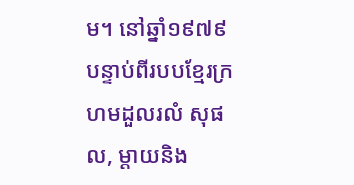ម។ នៅឆ្នាំ១៩៧៩ បន្ទាប់ពីរបបខ្មែរក្រហមដួលរលំ សុផល, ម្ដាយនិង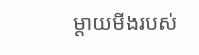ម្ដាយមីងរបស់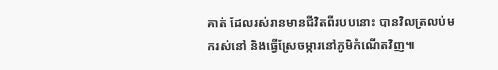គាត់ ដែលរស់រានមានជីវិតពីរបបនោះ បានវិលត្រលប់មករស់នៅ និងធ្វើស្រែចម្ការនៅភូមិកំណើតវិញ៕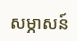សម្ភាសន៍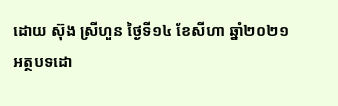ដោយ ស៊ុង ស្រីហួន ថ្ងៃទី១៤ ខែសីហា ឆ្នាំ២០២១
អត្ថបទដោ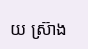យ ស្រ៊ាង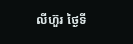លីហ៊ួរ ថ្ងៃទី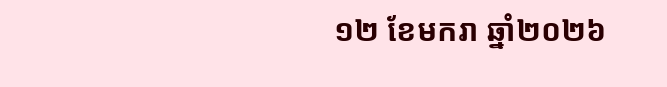១២ ខែមករា ឆ្នាំ២០២៦